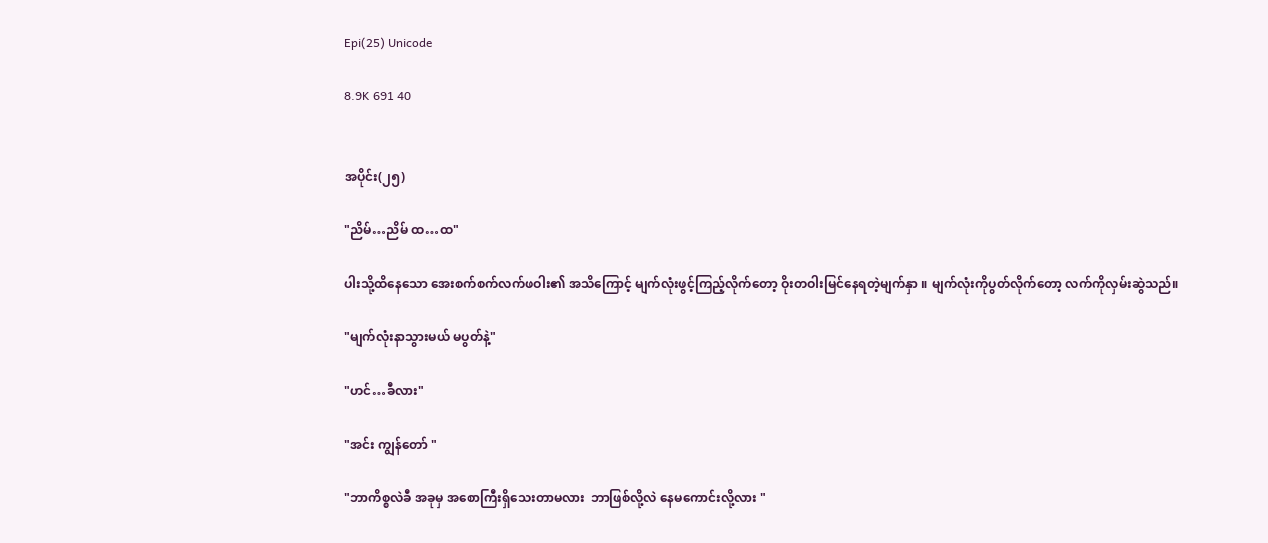Epi(25) Unicode

8.9K 691 40


အပိုင်း(၂၅)

"ညိမ်…ညိမ် ထ…ထ"

ပါးသို့ထိနေသော အေးစက်စက်လက်ဖဝါး၏ အသိကြောင့် မျက်လုံးဖွင့်ကြည့်လိုက်တော့ ဝိုးတဝါးမြင်နေရတဲ့မျက်နှာ ။ မျက်လုံးကိုပွတ်လိုက်တော့ လက်ကိုလှမ်းဆွဲသည်။

"မျက်လုံးနာသွားမယ် မပွတ်နဲ့"

"ဟင်…ခီလား"

"အင်း ‌ကျွန်တော် "

"ဘာကိစ္စလဲခီ အခုမှ အ‌‌စောကြီးရှိသေးတာမလား  ဘာဖြစ်လို့လဲ နေမကောင်းလို့လား "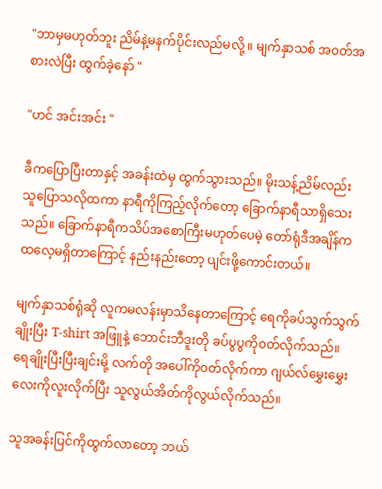"ဘာမှမဟုတ်ဘူး ညိမ်နဲ့မနက်ပိုင်းလည်မလို့ ။ မျက်နှာသစ် အ၀တ်အစားလဲပြီး ထွက်ခဲ့နော် "

"ဟင် အင်းအင်း "

ခီကပြောပြီးတာနှင့် အခန်းထဲမှ ထွက်သွားသည်။ မိုးသန့်ညိမ်လည်း သူပြောသလိုထကာ နာရီကိုကြည့်လိုက်တော့ ခြောက်နာရီသာရှိသေးသည်။ ခြောက်နာရီကသိပ်အစောကြီးမဟုတ်ပေမဲ့ တော်ရုံဒီအချိန်ကထလေ့မရှိတာကြောင့် နည်းနည်းတော့ ပျင်းဖို့ကောင်းတယ်။

မျက်နှာသစ်ရုံဆို လူကမလန်းမှာသိနေတာကြောင့် ရေကိုခပ်သွက်သွက်ချိုးပြီး T-shirt အဖြူနဲ့ ဘောင်းဘီဒူးတို ခပ်ပွပွကို၀တ်လိုက်သည်။ ရေချိုးပြီးပြီးချင်းမို့ လက်တို ‌အပေါ်ကို၀တ်လိုက်ကာ ဂျယ်လ်မွှေးမွှေးလေးကိုလူးလိုက်ပြီး သူလွယ်အိတ်ကိုလွယ်လိုက်သည်။

သူအခန်းပြင်ကိုထွက်လာတော့ ဘယ်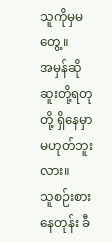သူကိုမှ‌မတွေ့။
အမှန်ဆို ဆူးတို့ရတုတို့ ရှိနေမှာမဟုတ်ဘူးလား။
သူစဉ်းစားနေတုန်း ခီ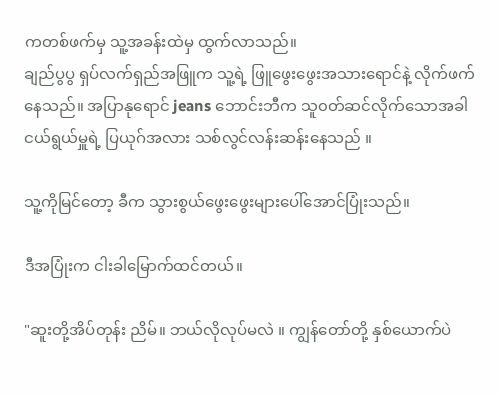ကတစ်ဖက်မှ သူ့အခန်းထဲမှ ထွက်လာသည်။
ချည်ပွပွ ရှပ်လက်ရှည်အဖြူက သူ့ရဲ့ ဖြူဖွေးဖွေးအသားရောင်နဲ့ လိုက်ဖက်နေသည်။ အပြာနုရောင် jeans ဘောင်းဘီက သူ၀တ်ဆင်လိုက်သောအခါ ငယ်ရွယ်မှူရဲ့ ပြယုဂ်အလား သစ်လွင်လန်းဆန်းနေသည် ။

သူ့ကိုမြင်တော့ ခီက သွားစွယ်ဖွေးဖွေးများပေါ်အောင်ပြုံးသည်။

ဒီအပြုံးက ငါးခါမြောက်ထင်တယ်။

"ဆူးတို့အိပ်တုန်း ညိမ်။ ဘယ်လိုလုပ်မလဲ ။ ကျွန်တော်တို့ နှစ်ယောက်ပဲ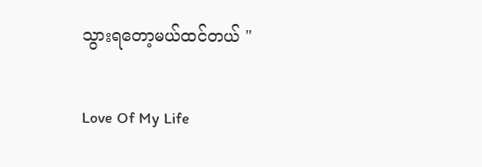သွားရတော့မယ်ထင်တယ် "

Love Of My Life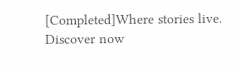[Completed]Where stories live. Discover now